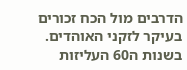הדרבים מול הכח זכורים בעיקר לזקני האוהדים. בשנות ה60 העליזות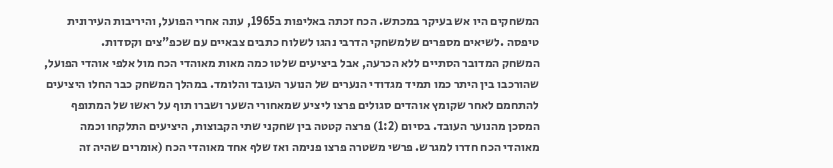המשחקים היו אש בעיקר במכתש. הכח זכתה באליפות ב1965, עונה אחרי הפועל, והיריבות העירונית טיפסה .לשיאים מספרים שלמשחקי הדרבי נהגו לשלוח כתבים צבאיים עם שכפ"צים וקסדות.
המשחק המדובר הסתיים ללא הכרעה, אבל ביציעים שלטו כמה מאות מאוהדי הכח מול אלפי אוהדי הפועל, שהורכבו בין היתר כמו תמיד מגדודי הנערים של הנוער העובד והלומד. במהלך המשחק כבר החלו היציעים להתחמם לאחר שקומץ אוהדים סגולים פרצו ליציע שמאחורי השער ושברו תוף על ראשו של המתופף המסכן מהנוער העובד. בסיום (1:2) פרצה קטטה בין שחקני שתי הקבוצות, היציעים התלקחו וכמה מאוהדי הכח חדרו למגרש. פרשי משטרה פרצו פנימה ואז שלף אחד מאוהדי הכח (אומרים שהיה זה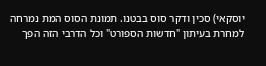יוסקאי) סכין ודקר סוס בבטנו. תמונת הסוס המת נמרחה למחרת בעיתון "חדשות הספורט" וכל הדרבי הזה הפך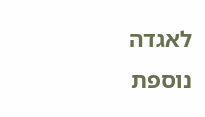לאגדה נוספת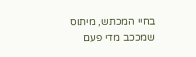בחיי המכתש, מיתוס שמככב מדי פעם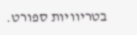בטריוויות ספורט.